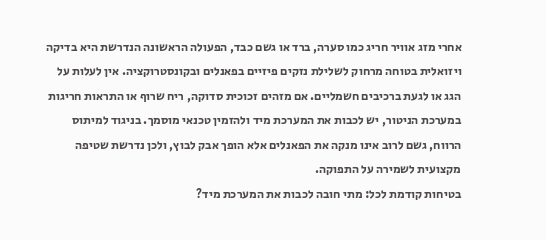אחרי מזג אוויר חריג כמו סערה, ברד או גשם כבד, הפעולה הראשונה הנדרשת היא בדיקה ויזואלית בטוחה מרחוק לשלילת נזקים פיזיים בפאנלים ובקונסטרוקציה. אין לעלות על הגג או לגעת ברכיבים חשמליים. אם מזהים זכוכית סדוקה, ריח שרוף או התראות חריגות במערכת הניטור, יש לכבות את המערכת מיד ולהזמין טכנאי מוסמך. בניגוד למיתוס הרווח, גשם לרוב אינו מנקה את הפאנלים אלא הופך אבק לבוץ, ולכן נדרשת שטיפה מקצועית לשמירה על התפוקה.
בטיחות קודמת לכל: מתי חובה לכבות את המערכת מיד?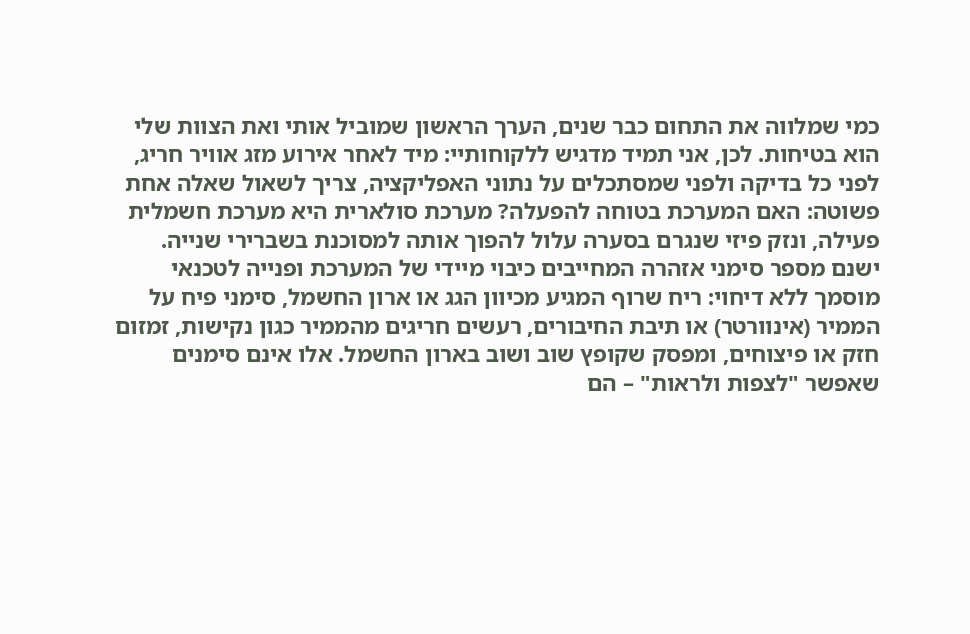כמי שמלווה את התחום כבר שנים, הערך הראשון שמוביל אותי ואת הצוות שלי הוא בטיחות. לכן, אני תמיד מדגיש ללקוחותיי: מיד לאחר אירוע מזג אוויר חריג, לפני כל בדיקה ולפני שמסתכלים על נתוני האפליקציה, צריך לשאול שאלה אחת פשוטה: האם המערכת בטוחה להפעלה? מערכת סולארית היא מערכת חשמלית פעילה, ונזק פיזי שנגרם בסערה עלול להפוך אותה למסוכנת בשברירי שנייה.
ישנם מספר סימני אזהרה המחייבים כיבוי מיידי של המערכת ופנייה לטכנאי מוסמך ללא דיחוי: ריח שרוף המגיע מכיוון הגג או ארון החשמל, סימני פיח על הממיר (אינוורטר) או תיבת החיבורים, רעשים חריגים מהממיר כגון נקישות, זמזום חזק או פיצוחים, ומפסק שקופץ שוב ושוב בארון החשמל. אלו אינם סימנים שאפשר "לצפות ולראות" – הם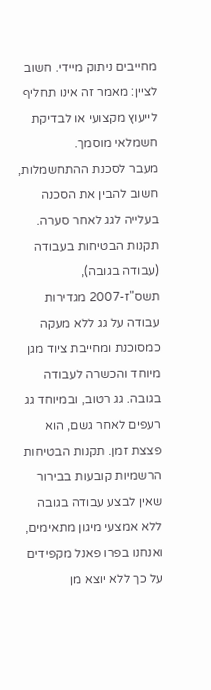מחייבים ניתוק מיידי. חשוב לציין: מאמר זה אינו תחליף לייעוץ מקצועי או לבדיקת חשמלאי מוסמך.
מעבר לסכנת ההתחשמלות, חשוב להבין את הסכנה בעלייה לגג לאחר סערה. תקנות הבטיחות בעבודה (עבודה בגובה), תשס"ז-2007 מגדירות עבודה על גג ללא מעקה כמסוכנת ומחייבת ציוד מגן מיוחד והכשרה לעבודה בגובה. גג רטוב, ובמיוחד גג רעפים לאחר גשם, הוא פצצת זמן. תקנות הבטיחות הרשמיות קובעות בבירור שאין לבצע עבודה בגובה ללא אמצעי מיגון מתאימים, ואנחנו בפרו פאנל מקפידים על כך ללא יוצא מן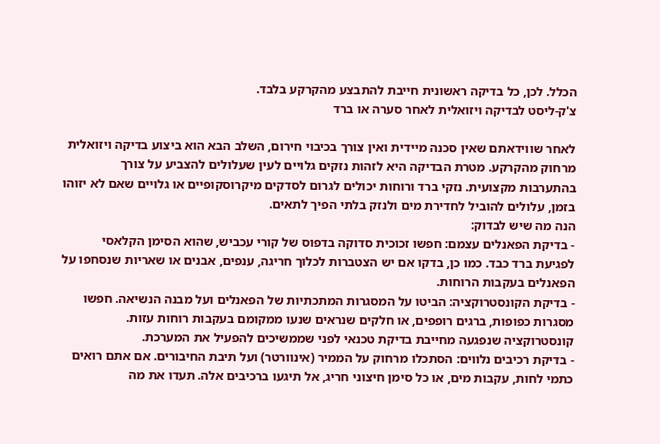הכלל. לכן, כל בדיקה ראשונית חייבת להתבצע מהקרקע בלבד.
צ'ק-ליסט לבדיקה ויזואלית לאחר סערה או ברד

לאחר שווידאתם שאין סכנה מיידית ואין צורך בכיבוי חירום, השלב הבא הוא ביצוע בדיקה ויזואלית מרחוק מהקרקע. מטרת הבדיקה היא לזהות נזקים גלויים לעין שעלולים להצביע על צורך בהתערבות מקצועית. נזקי ברד ורוחות יכולים לגרום לסדקים מיקרוסקופיים או גלויים שאם לא יזוהו בזמן, עלולים להוביל לחדירת מים ולנזק בלתי הפיך לתאים.
הנה מה שיש לבדוק:
- בדיקת הפאנלים עצמם: חפשו זכוכית סדוקה בדפוס של קורי עכביש, שהוא הסימן הקלאסי לפגיעת ברד כבד. כמו כן, בדקו אם יש הצטברות לכלוך חריגה, ענפים, אבנים או שאריות שנסחפו על הפאנלים בעקבות הרוחות.
- בדיקת הקונסטרוקציה: הביטו על המסגרות המתכתיות של הפאנלים ועל מבנה הנשיאה. חפשו מסגרות כפופות, ברגים רופפים, או חלקים שנראים שנעו ממקומם בעקבות רוחות עזות. קונסטרוקציה שנפגעה מחייבת בדיקת טכנאי לפני שממשיכים להפעיל את המערכת.
- בדיקת רכיבים נלווים: הסתכלו מרחוק על הממיר (אינוורטר) ועל תיבת החיבורים. אם אתם רואים כתמי לחות, עקבות מים, או כל סימן חיצוני חריג, אל תיגעו ברכיבים אלה. תעדו את מה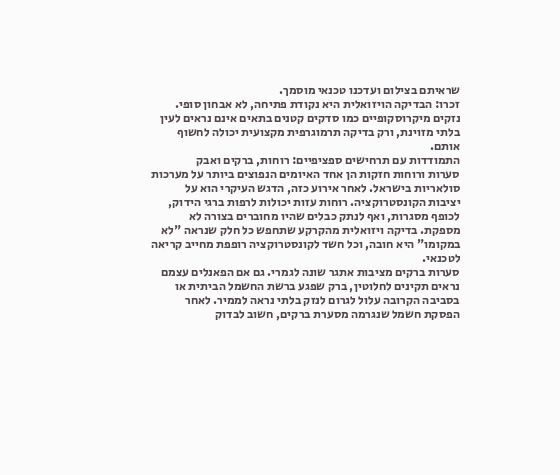שראיתם בצילום ועדכנו טכנאי מוסמך.
זכרו: הבדיקה הויזואלית היא נקודת פתיחה, לא אבחון סופי. נזקים מיקרוסקופיים כמו סדקים קטנים בתאים אינם נראים לעין בלתי מזוינת, ורק בדיקה תרמוגרפית מקצועית יכולה לחשוף אותם.
התמודדות עם תרחישים ספציפיים: רוחות, ברקים ואבק
סערות ורוחות חזקות הן אחד האיומים הנפוצים ביותר על מערכות סולאריות בישראל. לאחר אירוע כזה, הדגש העיקרי הוא על יציבות הקונסטרוקציה. רוחות עזות יכולות לרפות ברגי הידוק, לכופף מסגרות, ואף לנתק כבלים שהיו מחוברים בצורה לא מספקת. בדיקה ויזואלית מהקרקע שתחפש כל חלק שנראה "לא במקומו" היא חובה, וכל חשד לקונסטרוקציה רופפת מחייב קריאה לטכנאי.
סערות ברקים מציבות אתגר שונה לגמרי. גם אם הפאנלים עצמם נראים תקינים לחלוטין, ברק שפגע ברשת החשמל הביתית או בסביבה הקרובה עלול לגרום לנזק בלתי נראה לממיר. לאחר הפסקת חשמל שנגרמה מסערת ברקים, חשוב לבדוק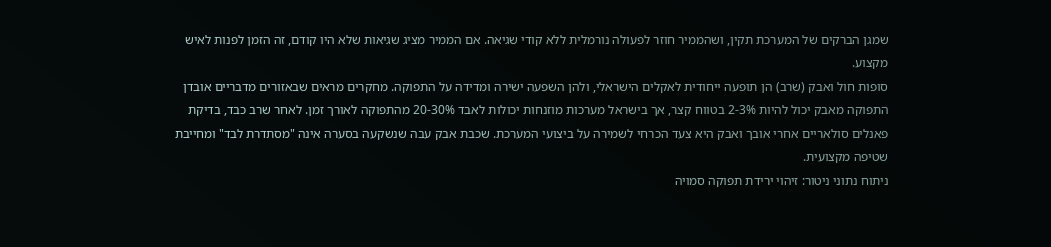שמגן הברקים של המערכת תקין, ושהממיר חוזר לפעולה נורמלית ללא קודי שגיאה. אם הממיר מציג שגיאות שלא היו קודם, זה הזמן לפנות לאיש מקצוע.
סופות חול ואבק (שרב) הן תופעה ייחודית לאקלים הישראלי, ולהן השפעה ישירה ומדידה על התפוקה. מחקרים מראים שבאזורים מדבריים אובדן התפוקה מאבק יכול להיות 2-3% בטווח קצר, אך בישראל מערכות מוזנחות יכולות לאבד 20-30% מהתפוקה לאורך זמן. לאחר שרב כבד, בדיקת פאנלים סולאריים אחרי אובך ואבק היא צעד הכרחי לשמירה על ביצועי המערכת. שכבת אבק עבה שנשקעה בסערה אינה "מסתדרת לבד" ומחייבת שטיפה מקצועית.
ניתוח נתוני ניטור: זיהוי ירידת תפוקה סמויה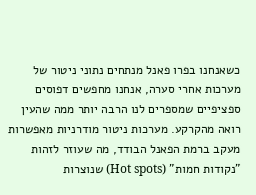כשאנחנו בפרו פאנל מנתחים נתוני ניטור של מערכות אחרי סערה, אנחנו מחפשים דפוסים ספציפיים שמספרים לנו הרבה יותר ממה שהעין רואה מהקרקע. מערכות ניטור מודרניות מאפשרות מעקב ברמת הפאנל הבודד, מה שעוזר לזהות "נקודות חמות" (Hot spots) שנוצרות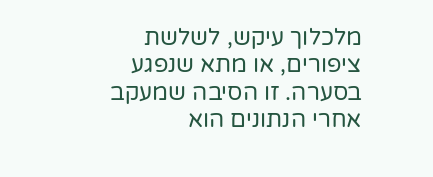מלכלוך עיקש, לשלשת ציפורים, או מתא שנפגע בסערה. זו הסיבה שמעקב אחרי הנתונים הוא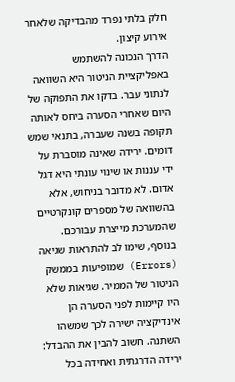חלק בלתי נפרד מהבדיקה שלאחר אירוע קיצון.
הדרך הנכונה להשתמש באפליקציית הניטור היא השוואה לנתוני עבר. בדקו את התפוקה של היום שאחרי הסערה ביחס לאותה תקופה בשנה שעברה, בתנאי שמש דומים. ירידה שאינה מוסברת על ידי עננות או שינוי עונתי היא דגל אדום. לא מדובר בניחוש, אלא בהשוואה של מספרים קונקרטיים שהמערכת מייצרת עבורכם.
בנוסף, שימו לב להתראות שגיאה (Errors) שמופיעות בממשק הניטור של הממיר. שגיאות שלא היו קיימות לפני הסערה הן אינדיקציה ישירה לכך שמשהו השתנה. חשוב להבין את ההבדל: ירידה הדרגתית ואחידה בכל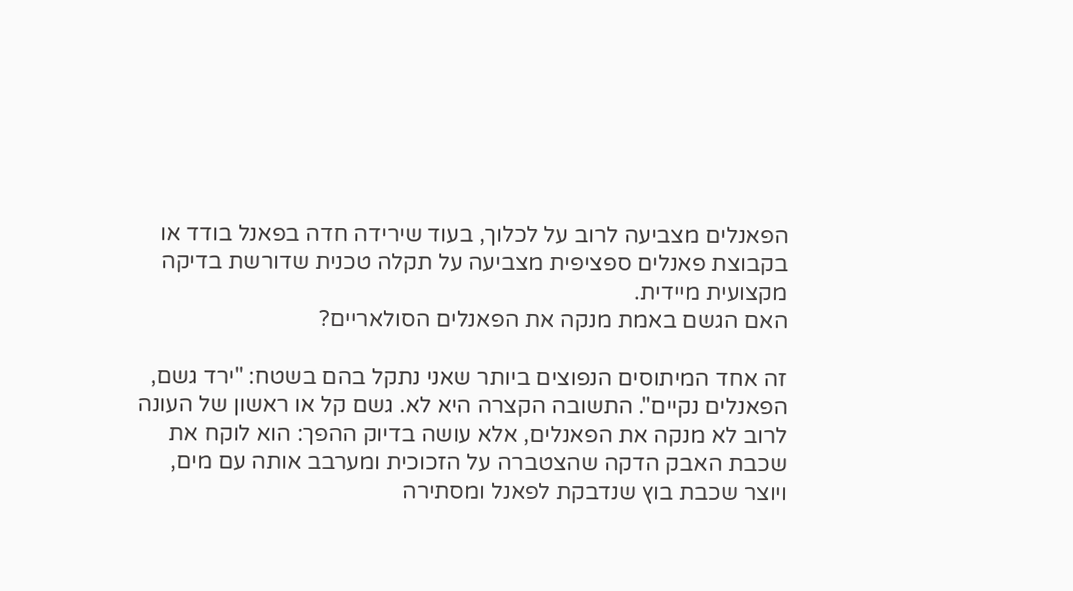הפאנלים מצביעה לרוב על לכלוך, בעוד שירידה חדה בפאנל בודד או בקבוצת פאנלים ספציפית מצביעה על תקלה טכנית שדורשת בדיקה מקצועית מיידית.
האם הגשם באמת מנקה את הפאנלים הסולאריים?

זה אחד המיתוסים הנפוצים ביותר שאני נתקל בהם בשטח: "ירד גשם, הפאנלים נקיים". התשובה הקצרה היא לא. גשם קל או ראשון של העונה לרוב לא מנקה את הפאנלים, אלא עושה בדיוק ההפך: הוא לוקח את שכבת האבק הדקה שהצטברה על הזכוכית ומערבב אותה עם מים, ויוצר שכבת בוץ שנדבקת לפאנל ומסתירה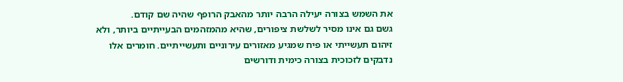את השמש בצורה יעילה הרבה יותר מהאבק הרופף שהיה שם קודם.
גשם גם אינו מסיר לשלשת ציפורים, שהיא מהמזהמים הבעייתיים ביותר, ולא זיהום תעשייתי או פיח שמגיע מאזורים עירוניים ותעשייתיים. חומרים אלו נדבקים לזכוכית בצורה כימית ודורשים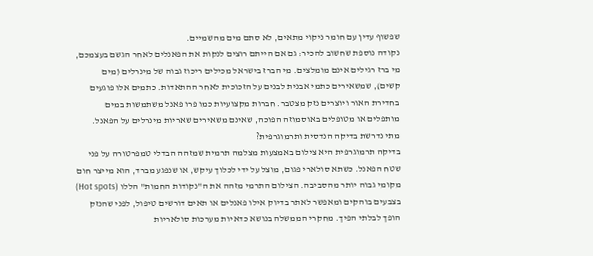שפשוף עדין עם חומר ניקוי מתאים, לא סתם מים מהשמיים.
נקודה נוספת שחשוב להכיר: גם אם הייתם רוצים לנקות את הפאנלים לאחר הגשם בעצמכם, מי ברז רגילים אינם מומלצים. מי הברז בישראל מכילים ריכוז גבוה של מינרלים (מים קשים), שמשאירים כתמי אבנית לבנים על הזכוכית לאחר ההתאדות. כתמים אלו פוגעים בחדירת האור ויוצרים נזק מצטבר. חברות מקצועיות כמו פרו פאנל משתמשות במים מותפלים או מטופלים באוסמוזה הפוכה, שאינם משאירים שאריות מינרלים על הפאנל.
מתי נדרשת בדיקה הנדסית ותרמוגרפית?
בדיקה תרמוגרפית היא צילום באמצעות מצלמה תרמית שמזהה הבדלי טמפרטורה על פני שטח הפאנל. כשתא סולארי פגום, מוצל על ידי לכלוך עיקש, או שנפגע מברד, הוא מייצר חום מקומי גבוה יותר מהסביבה. הצילום התרמי מזהה את ה"נקודות החמות" הללו (Hot spots) בצבעים בוהקים ומאפשר לאתר בדיוק אילו פאנלים או תאים דורשים טיפול, לפני שהנזק הופך לבלתי הפיך. מחקרי הממשלה בנושא כדאיות מערכות סולאריות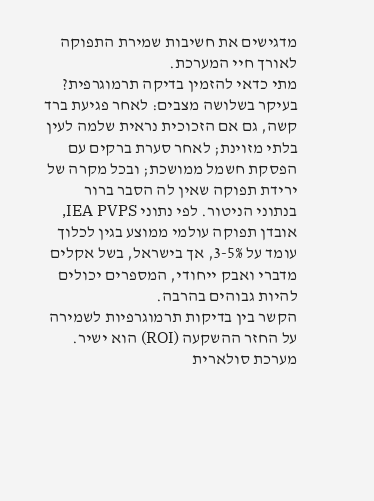מדגישים את חשיבות שמירת התפוקה לאורך חיי המערכת.
מתי כדאי להזמין בדיקה תרמוגרפית? בעיקר בשלושה מצבים: לאחר פגיעת ברד קשה, גם אם הזכוכית נראית שלמה לעין בלתי מזוינת; לאחר סערת ברקים עם הפסקת חשמל ממושכת; ובכל מקרה של ירידת תפוקה שאין לה הסבר ברור בנתוני הניטור. לפי נתוני IEA PVPS, אובדן תפוקה עולמי ממוצע בגין לכלוך עומד על 3-5%, אך בישראל, בשל אקלים מדברי ואבק ייחודי, המספרים יכולים להיות גבוהים בהרבה.
הקשר בין בדיקות תרמוגרפיות לשמירה על החזר ההשקעה (ROI) הוא ישיר. מערכת סולארית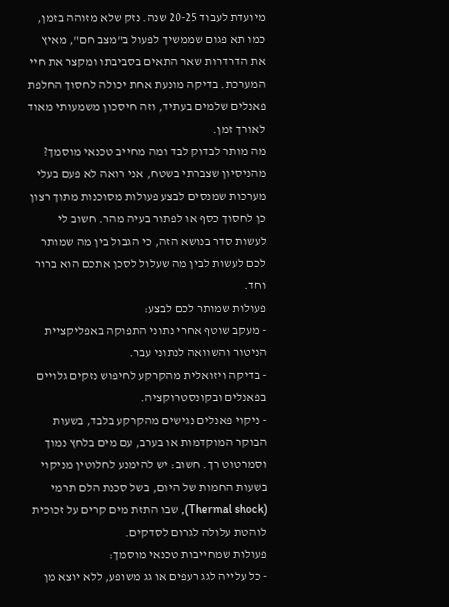מיועדת לעבוד 20-25 שנה. נזק שלא מזוהה בזמן, כמו תא פגום שממשיך לפעול ב"מצב חם", מאיץ את הדרדרות שאר התאים בסביבתו ומקצר את חיי המערכת. בדיקה מונעת אחת יכולה לחסוך החלפת פאנלים שלמים בעתיד, וזה חיסכון משמעותי מאוד לאורך זמן.
מה מותר לבדוק לבד ומה מחייב טכנאי מוסמך?
מהניסיון שצברתי בשטח, אני רואה לא פעם בעלי מערכות שמנסים לבצע פעולות מסוכנות מתוך רצון כן לחסוך כסף או לפתור בעיה מהר. חשוב לי לעשות סדר בנושא הזה, כי הגבול בין מה שמותר לכם לעשות לבין מה שעלול לסכן אתכם הוא ברור וחד.
פעולות שמותר לכם לבצע:
- מעקב שוטף אחרי נתוני התפוקה באפליקציית הניטור והשוואה לנתוני עבר.
- בדיקה ויזואלית מהקרקע לחיפוש נזקים גלויים בפאנלים ובקונסטרוקציה.
- ניקוי פאנלים נגישים מהקרקע בלבד, בשעות הבוקר המוקדמות או בערב, עם מים בלחץ נמוך וסמרטוט רך. חשוב: יש להימנע לחלוטין מניקוי בשעות החמות של היום, בשל סכנת הלם תרמי (Thermal shock), שבו התזת מים קרים על זכוכית לוהטת עלולה לגרום לסדקים.
פעולות שמחייבות טכנאי מוסמך:
- כל עלייה לגג רעפים או גג משופע, ללא יוצא מן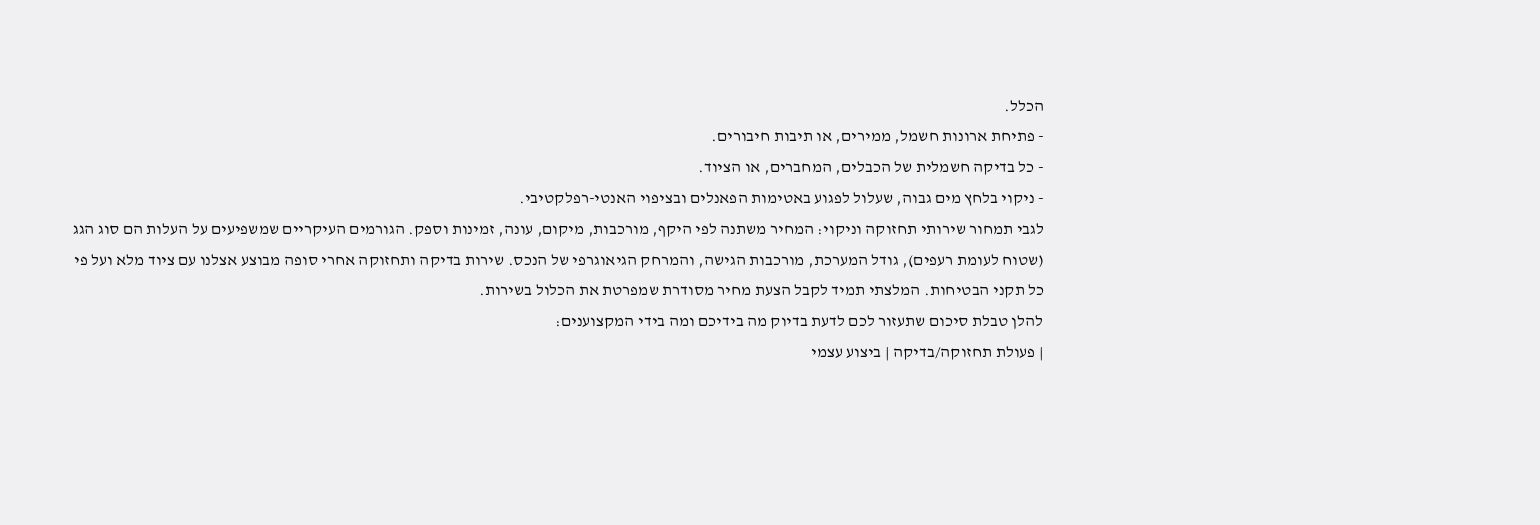הכלל.
- פתיחת ארונות חשמל, ממירים, או תיבות חיבורים.
- כל בדיקה חשמלית של הכבלים, המחברים, או הציוד.
- ניקוי בלחץ מים גבוה, שעלול לפגוע באטימות הפאנלים ובציפוי האנטי-רפלקטיבי.
לגבי תמחור שירותי תחזוקה וניקוי: המחיר משתנה לפי היקף, מורכבות, מיקום, עונה, זמינות וספק. הגורמים העיקריים שמשפיעים על העלות הם סוג הגג (שטוח לעומת רעפים), גודל המערכת, מורכבות הגישה, והמרחק הגיאוגרפי של הנכס. שירות בדיקה ותחזוקה אחרי סופה מבוצע אצלנו עם ציוד מלא ועל פי כל תקני הבטיחות. המלצתי תמיד לקבל הצעת מחיר מסודרת שמפרטת את הכלול בשירות.
להלן טבלת סיכום שתעזור לכם לדעת בדיוק מה בידיכם ומה בידי המקצוענים:
| פעולת תחזוקה/בדיקה | ביצוע עצמי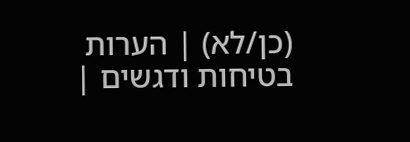(כן/לא) | הערות בטיחות ודגשים |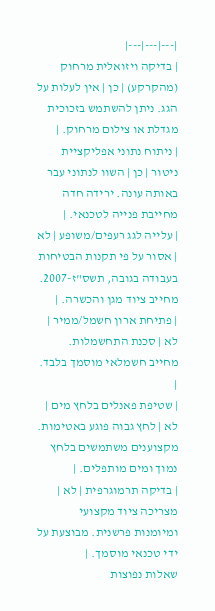|---|---|---|
| בדיקה ויזואלית מרחוק (מהקרקע) | כן | אין לעלות על הגג. ניתן להשתמש בזכוכית מגדלת או צילום מרחוק. |
| ניתוח נתוני אפליקציית ניטור | כן | השוו לנתוני עבר באותה עונה. ירידה חדה מחייבת פנייה לטכנאי. |
| עלייה לגג רעפים/משופע | לא | אסור על פי תקנות הבטיחות בעבודה בגובה, תשס"ז-2007. מחייב ציוד מגן והכשרה. |
| פתיחת ארון חשמל/ממיר | לא | סכנת התחשמלות. מחייב חשמלאי מוסמך בלבד. |
| שטיפת פאנלים בלחץ מים | לא | לחץ גבוה פוגע באטימות. מקצוענים משתמשים בלחץ נמוך ומים מותפלים. |
| בדיקה תרמוגרפית | לא | מצריכה ציוד מקצועי ומיומנות פרשנית. מבוצעת על ידי טכנאי מוסמך. |
שאלות נפוצות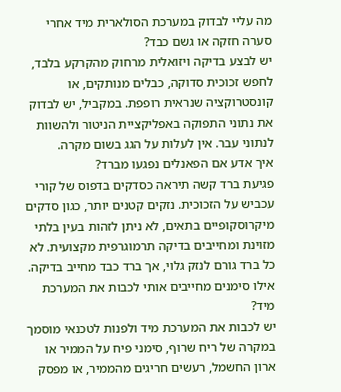מה עליי לבדוק במערכת הסולארית מיד אחרי סערה חזקה או גשם כבד?
יש לבצע בדיקה ויזואלית מרחוק מהקרקע בלבד, לחפש זכוכית סדוקה, כבלים מנותקים, או קונסטרוקציה שנראית רופפת. במקביל, יש לבדוק את נתוני התפוקה באפליקציית הניטור ולהשוות לנתוני עבר. אין לעלות על הגג בשום מקרה.
איך אדע אם הפאנלים נפגעו מברד?
פגיעת ברד קשה תיראה כסדקים בדפוס של קורי עכביש על הזכוכית. נזקים קטנים יותר, כגון סדקים מיקרוסקופיים בתאים, לא ניתן לזהות בעין בלתי מזוינת ומחייבים בדיקה תרמוגרפית מקצועית. לא כל ברד גורם לנזק גלוי, אך ברד כבד מחייב בדיקה.
אילו סימנים מחייבים אותי לכבות את המערכת מיד?
יש לכבות את המערכת מיד ולפנות לטכנאי מוסמך במקרה של ריח שרוף, סימני פיח על הממיר או ארון החשמל, רעשים חריגים מהממיר, או מפסק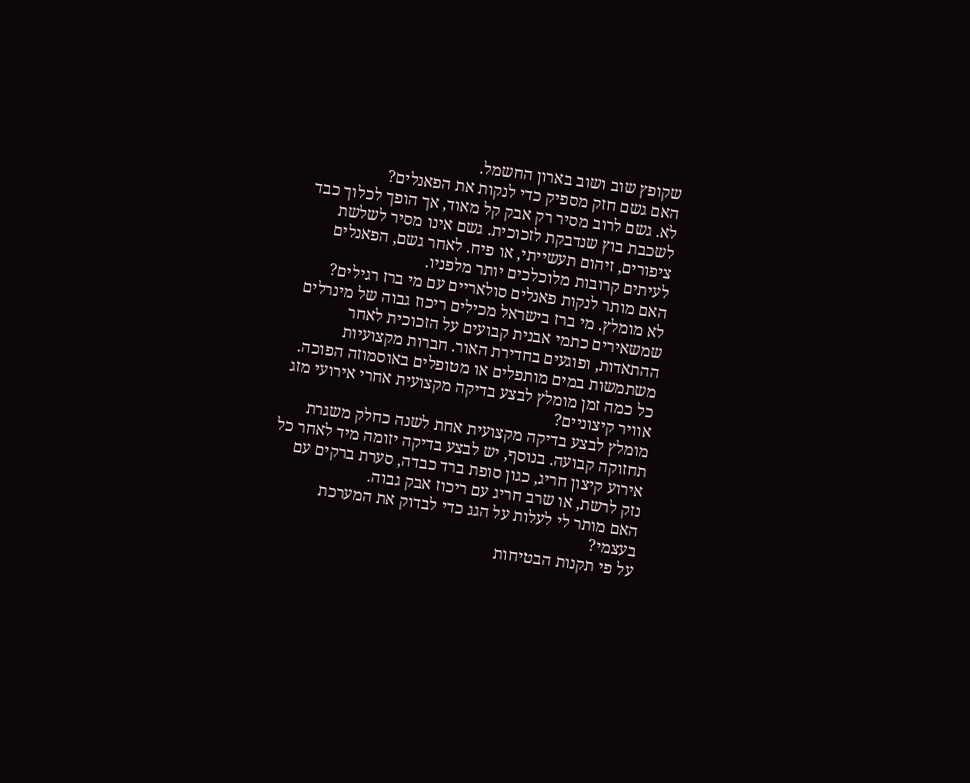שקופץ שוב ושוב בארון החשמל.
האם גשם חזק מספיק כדי לנקות את הפאנלים?
לא. גשם לרוב מסיר רק אבק קל מאוד, אך הופך לכלוך כבד לשכבת בוץ שנדבקת לזכוכית. גשם אינו מסיר לשלשת ציפורים, זיהום תעשייתי, או פיח. לאחר גשם, הפאנלים לעיתים קרובות מלוכלכים יותר מלפניו.
האם מותר לנקות פאנלים סולאריים עם מי ברז רגילים?
לא מומלץ. מי ברז בישראל מכילים ריכוז גבוה של מינרלים שמשאירים כתמי אבנית קבועים על הזכוכית לאחר ההתאדות, ופוגעים בחדירת האור. חברות מקצועיות משתמשות במים מותפלים או מטופלים באוסמוזה הפוכה.
כל כמה זמן מומלץ לבצע בדיקה מקצועית אחרי אירועי מזג אוויר קיצוניים?
מומלץ לבצע בדיקה מקצועית אחת לשנה כחלק משגרת תחזוקה קבועה. בנוסף, יש לבצע בדיקה יזומה מיד לאחר כל אירוע קיצון חריג, כגון סופת ברד כבדה, סערת ברקים עם נזק לרשת, או שרב חריג עם ריכוז אבק גבוה.
האם מותר לי לעלות על הגג כדי לבדוק את המערכת בעצמי?
על פי תקנות הבטיחות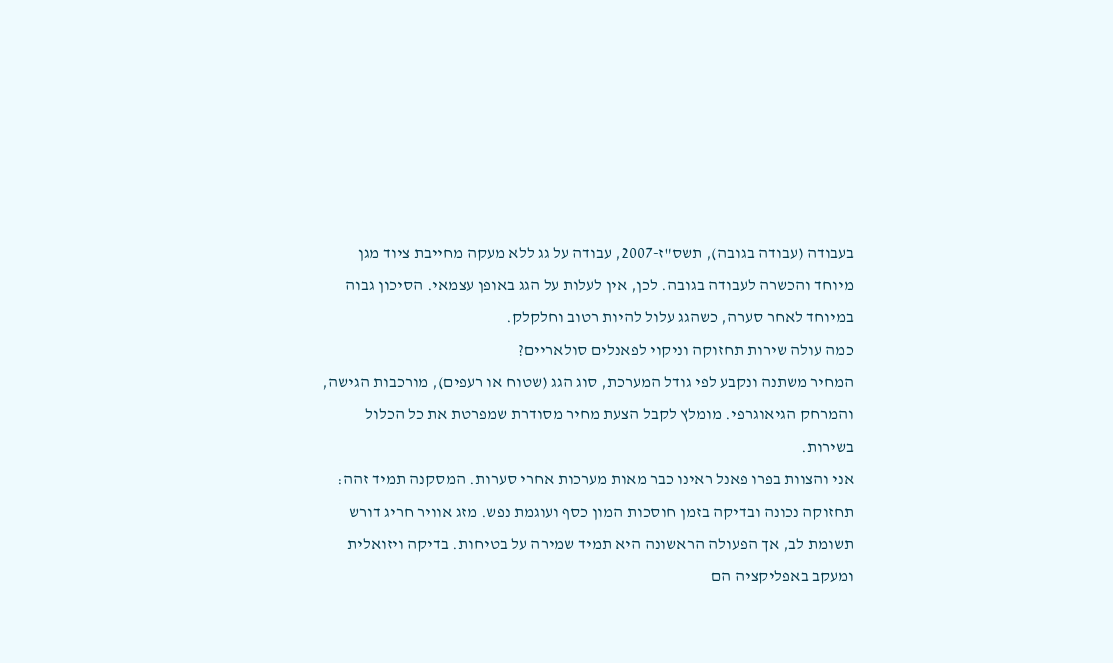בעבודה (עבודה בגובה), תשס"ז-2007, עבודה על גג ללא מעקה מחייבת ציוד מגן מיוחד והכשרה לעבודה בגובה. לכן, אין לעלות על הגג באופן עצמאי. הסיכון גבוה במיוחד לאחר סערה, כשהגג עלול להיות רטוב וחלקלק.
כמה עולה שירות תחזוקה וניקוי לפאנלים סולאריים?
המחיר משתנה ונקבע לפי גודל המערכת, סוג הגג (שטוח או רעפים), מורכבות הגישה, והמרחק הגיאוגרפי. מומלץ לקבל הצעת מחיר מסודרת שמפרטת את כל הכלול בשירות.
אני והצוות בפרו פאנל ראינו כבר מאות מערכות אחרי סערות. המסקנה תמיד זהה: תחזוקה נכונה ובדיקה בזמן חוסכות המון כסף ועוגמת נפש. מזג אוויר חריג דורש תשומת לב, אך הפעולה הראשונה היא תמיד שמירה על בטיחות. בדיקה ויזואלית ומעקב באפליקציה הם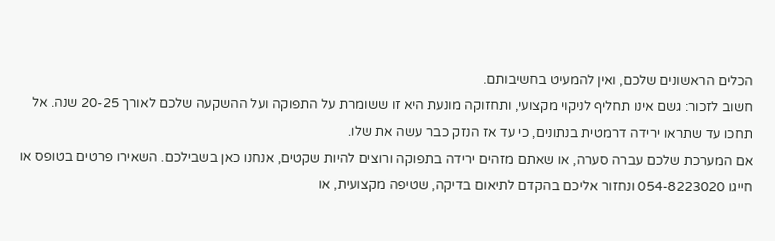הכלים הראשונים שלכם, ואין להמעיט בחשיבותם.
חשוב לזכור: גשם אינו תחליף לניקוי מקצועי, ותחזוקה מונעת היא זו ששומרת על התפוקה ועל ההשקעה שלכם לאורך 20-25 שנה. אל תחכו עד שתראו ירידה דרמטית בנתונים, כי עד אז הנזק כבר עשה את שלו.
אם המערכת שלכם עברה סערה, או שאתם מזהים ירידה בתפוקה ורוצים להיות שקטים, אנחנו כאן בשבילכם. השאירו פרטים בטופס או חייגו 054-8223020 ונחזור אליכם בהקדם לתיאום בדיקה, שטיפה מקצועית, או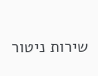שירות ניטור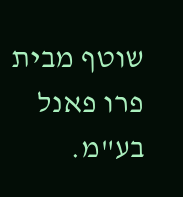שוטף מבית פרו פאנל בע"מ.